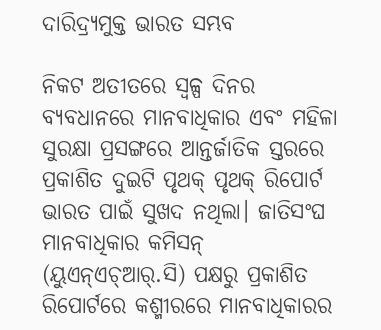ଦାରିଦ୍ର୍ୟମୁକ୍ତ ଭାରତ ସମ୍ଭବ

ନିକଟ ଅତୀତରେ ସ୍ୱଳ୍ପ ଦିନର ବ୍ୟବଧାନରେ ମାନବାଧିକାର ଏବଂ ମହିଳା ସୁରକ୍ଷା ପ୍ରସଙ୍ଗରେ ଆନ୍ତର୍ଜାତିକ ସ୍ତରରେ ପ୍ରକାଶିତ ଦୁଇଟି ପୃଥକ୍‌ ପୃଥକ୍‌ ରିପୋର୍ଟ ଭାରତ ପାଇଁ ସୁଖଦ ନଥିଲା। ଜାତିସଂଘ ମାନବାଧିକାର କମିସନ୍‌ (ୟୁଏନ୍‌ଏଚ୍‌ଆର୍‌.ସି) ପକ୍ଷରୁ ପ୍ରକାଶିତ ରିପୋର୍ଟରେ କଶ୍ମୀରରେ ମାନବାଧିକାରର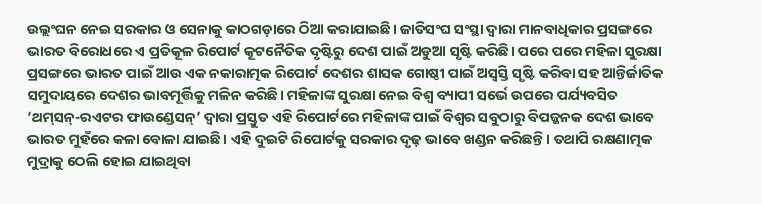ଉଲ୍ଲଂଘନ ନେଇ ସରକାର ଓ ସେନାକୁ କାଠଗଡ଼ାରେ ଠିଆ କରାଯାଇଛି। ଜାତିସଂଘ ସଂସ୍ଥା ଦ୍ୱାରା ମାନବାଧିକାର ପ୍ରସଙ୍ଗରେ ଭାରତ ବିରୋଧରେ ଏ ପ୍ରତିକୂଳ ରିପୋର୍ଟ କୂଟନୈତିକ ଦୃଷ୍ଟିରୁ ଦେଶ ପାଇଁ ଅଡୁଆ ସୃଷ୍ଟି କରିଛି। ପରେ ପରେ ମହିଳା ସୁରକ୍ଷା ପ୍ରସଙ୍ଗରେ ଭାରତ ପାଇଁ ଆଉ ଏକ ନକାରାତ୍ମକ ରିପୋର୍ଟ ଦେଶର ଶାସକ ଗୋଷ୍ଠୀ ପାଇଁ ଅସ୍ୱସ୍ତି ସୃଷ୍ଟି କରିବା ସହ ଆନ୍ତିର୍ଜାତିକ ସମୁଦାୟରେ ଦେଶର ଭାବମୂର୍ତ୍ତିକୁ ମଳିନ କରିଛି। ମହିଳାଙ୍କ ସୁରକ୍ଷା ନେଇ ବିଶ୍ୱ ବ୍ୟାପୀ ସର୍ଭେ ଉପରେ ପର୍ଯ୍ୟବସିତ ‘ଥମ୍‌ସନ୍‌-ରଏଟର ଫାଉଣ୍ଡେସନ୍‌’ ଦ୍ୱାରା ପ୍ରସ୍ତୁତ ଏହି ରିପୋର୍ଟରେ ମହିଳାଙ୍କ ପାଇଁ ବିଶ୍ୱର ସବୁଠାରୁ ବିପଜ୍ଜନକ ଦେଶ ଭାବେ ଭାରତ ମୁହଁରେ କଳା ବୋଳା ଯାଇଛି। ଏହି ଦୁଇଟି ରିପୋର୍ଟକୁ ସରକାର ଦୃଢ଼ ଭାବେ ଖଣ୍ଡନ କରିଛନ୍ତି। ତଥାପି ରକ୍ଷଣାତ୍ମକ ମୁଦ୍ରାକୁ ଠେଲି ହୋଇ ଯାଇଥିବା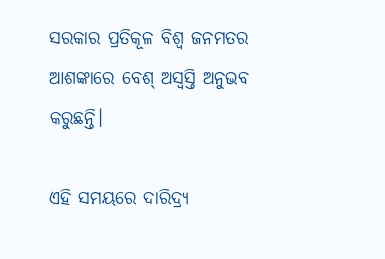ସରକାର ପ୍ରତିକୂଳ ବିଶ୍ୱ ଜନମତର ଆଶଙ୍କାରେ ବେଶ୍‌ ଅସ୍ୱସ୍ତି ଅନୁଭବ କରୁଛନ୍ତି।

ଏହି ସମୟରେ ଦାରିଦ୍ର୍ୟ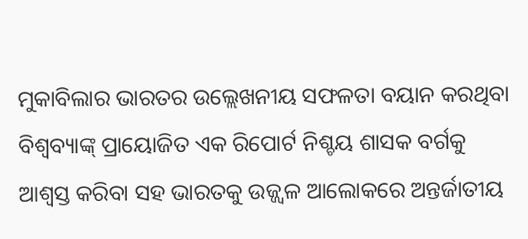ମୁକାବିଲାର ଭାରତର ଉଲ୍ଲେଖନୀୟ ସଫଳତା ବୟାନ କରଥିବା ବିଶ୍ୱବ୍ୟାଙ୍କ୍‌ ପ୍ରାୟୋଜିତ ଏକ ରିପୋର୍ଟ ନିଶ୍ଚୟ ଶାସକ ବର୍ଗକୁ ଆଶ୍ୱସ୍ତ କରିବା ସହ ଭାରତକୁ ଉଜ୍ଜ୍ୱଳ ଆଲୋକରେ ଅନ୍ତର୍ଜାତୀୟ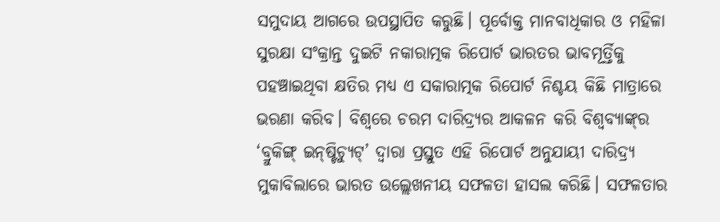ସମୁଦାୟ ଆଗରେ ଉପସ୍ଥାପିତ କରୁଛି। ପୂର୍ବୋକ୍ତ ମାନବାଧିକାର ଓ ମହିଳା ସୁରକ୍ଷା ସଂକ୍ରାନ୍ତ ଦୁଇଟି ନକାରାତ୍ମକ ରିପୋର୍ଟ ଭାରତର ଭାବମୂର୍ତ୍ତିକୁ ପହଞ୍ଚାଇଥିବା କ୍ଷତିର ମଧ୍ୟ ଏ ସକାରାତ୍ମକ ରିପୋର୍ଟ ନିଶ୍ଚୟ କିଛି ମାତ୍ରାରେ ଭରଣା କରିବ। ବିଶ୍ୱରେ ଚରମ ଦାରିଦ୍ର୍ୟର ଆକଳନ କରି ବିଶ୍ୱବ୍ୟାଙ୍କ୍‌ର ‘ବ୍ରୁକିଙ୍ଗ୍‌ ଇନ୍‌ଷ୍ଟିଚ୍ୟୁଟ୍‌’ ଦ୍ୱାରା ପ୍ରସ୍ତୁତ ଏହି ରିପୋର୍ଟ ଅନୁଯାୟୀ ଦାରିଦ୍ର୍ୟ ମୁକାବିଲାରେ ଭାରତ ଉଲ୍ଲେଖନୀୟ ସଫଳତା ହାସଲ କରିଛି। ସଫଳତାର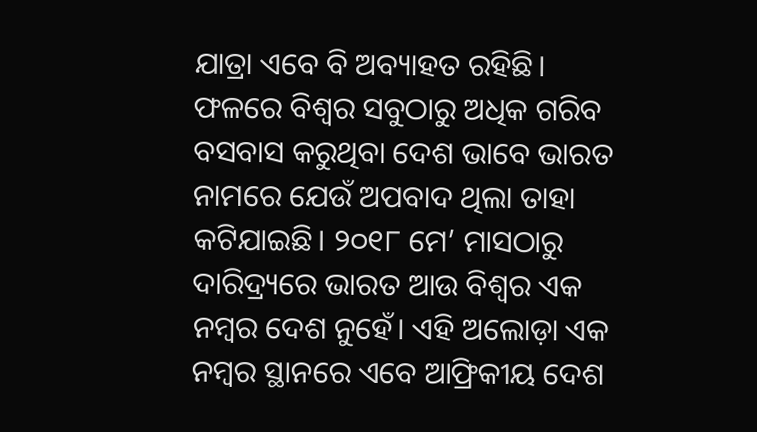ଯାତ୍ରା ଏବେ ବି ଅବ୍ୟାହତ ରହିଛି। ଫଳରେ ବିଶ୍ୱର ସବୁଠାରୁ ଅଧିକ ଗରିବ ବସବାସ କରୁଥିବା ଦେଶ ଭାବେ ଭାରତ ନାମରେ ଯେଉଁ ଅପବାଦ ଥିଲା ତାହା କଟିଯାଇଛି। ୨୦୧୮ ମେ’ ମାସଠାରୁ ଦାରିଦ୍ର୍ୟରେ ଭାରତ ଆଉ ବିଶ୍ୱର ଏକ ନମ୍ବର ଦେଶ ନୁହେଁ। ଏହି ଅଲୋଡ଼ା ଏକ ନମ୍ବର ସ୍ଥାନରେ ଏବେ ଆଫ୍ରିକୀୟ ଦେଶ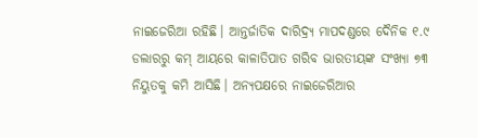ନାଇଜେରିଆ ରହିଛି। ଆନ୍ତର୍ଜାତିକ ଦାରିଦ୍ର୍ୟ ମାପଦଣ୍ଡରେ ଦୈନିକ ୧.୯ ଡଲାରରୁ କମ୍‌ ଆୟରେ କାଳାତିପାତ ଗରିବ ଭାରତୀୟଙ୍କ ସଂଖ୍ୟା ୭୩ ନିୟୁତକୁ କମି ଆସିଛି। ଅନ୍ୟପକ୍ଷରେ ନାଇଜେରିଆର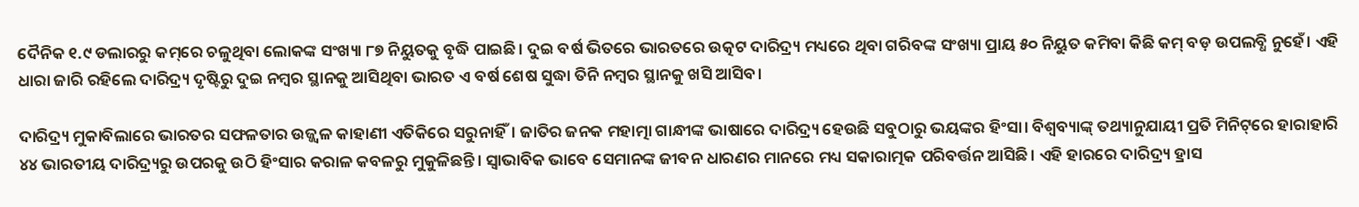ଦୈନିକ ୧.୯ ଡଲାରରୁ କମ୍‌ରେ ଚଳୁଥିବା ଲୋକଙ୍କ ସଂଖ୍ୟା ୮୭ ନିୟୁତକୁ ବୃଦ୍ଧି ପାଇଛି। ଦୁଇ ବର୍ଷ ଭିତରେ ଭାରତରେ ଉତ୍କଟ ଦାରିଦ୍ର୍ୟ ମଧ୍ୟରେ ଥିବା ଗରିବଙ୍କ ସଂଖ୍ୟା ପ୍ରାୟ ୫୦ ନିୟୁତ କମିବା କିଛି କମ୍‌ ବଡ଼ ଉପଲବ୍ଧି ନୁହେଁ। ଏହି ଧାରା ଜାରି ରହିଲେ ଦାରିଦ୍ର୍ୟ ଦୃଷ୍ଟିରୁ ଦୁଇ ନମ୍ବର ସ୍ଥାନକୁ ଆସିଥିବା ଭାରତ ଏ ବର୍ଷ ଶେଷ ସୁଦ୍ଧା ତିନି ନମ୍ବର ସ୍ଥାନକୁ ଖସି ଆସିବ।

ଦାରିଦ୍ର୍ୟ ମୁକାବିଲାରେ ଭାରତର ସଫଳତାର ଉଜ୍ଜ୍ୱଳ କାହାଣୀ ଏତିକିରେ ସରୁନାହିଁ। ଜାତିର ଜନକ ମହାତ୍ମା ଗାନ୍ଧୀଙ୍କ ଭାଷାରେ ଦାରିଦ୍ର୍ୟ ହେଉଛି ସବୁଠାରୁ ଭୟଙ୍କର ହିଂସା। ବିଶ୍ୱବ୍ୟାଙ୍କ୍‌ ତଥ୍ୟାନୁଯାୟୀ ପ୍ରତି ମିନିଟ୍‌ରେ ହାରାହାରି ୪୪ ଭାରତୀୟ ଦାରିଦ୍ର୍ୟରୁ ଉପରକୁ ଉଠି ହିଂସାର କରାଳ କବଳରୁ ମୁକୁଳିଛନ୍ତି। ସ୍ୱାଭାବିକ ଭାବେ ସେମାନଙ୍କ ଜୀବନ ଧାରଣର ମାନରେ ମଧ୍ୟ ସକାରାତ୍ମକ ପରିବର୍ତ୍ତନ ଆସିଛି। ଏହି ହାରରେ ଦାରିଦ୍ର୍ୟ ହ୍ରାସ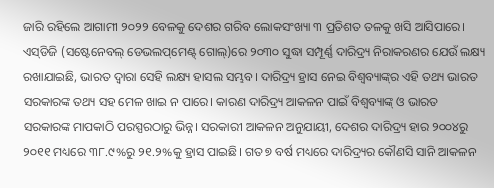ଜାରି ରହିଲେ ଆଗାମୀ ୨୦୨୨ ବେଳକୁ ଦେଶର ଗରିବ ଲୋକସଂଖ୍ୟା ୩ ପ୍ରତିଶତ ତଳକୁ ଖସି ଆସିପାରେ। ଏସ୍‌ଡିଜି (ସଷ୍ଟେନେବଲ୍‌ ଡେଭଲପ୍‌ମେଣ୍ଟ୍‌ ଗୋଲ୍‌)ରେ ୨୦୩୦ ସୁଦ୍ଧା ସମ୍ପୂର୍ଣ୍ଣ ଦାରିଦ୍ର୍ୟ ନିରାକରଣର ଯେଉଁ ଲକ୍ଷ୍ୟ ରଖାଯାଇଛି, ଭାରତ ଦ୍ୱାରା ସେହି ଲକ୍ଷ୍ୟ ହାସଲ ସମ୍ଭବ। ଦାରିଦ୍ର୍ୟ ହ୍ରାସ ନେଇ ବିଶ୍ଵବ୍ୟାଙ୍କ୍‌ର ଏହି ତଥ୍ୟ ଭାରତ ସରକାରଙ୍କ ତଥ୍ୟ ସହ ମେଳ ଖାଇ ନ ପାରେ। କାରଣ ଦାରିଦ୍ର୍ୟ ଆକଳନ ପାଇଁ ବିଶ୍ୱବ୍ୟାଙ୍କ୍‌ ଓ ଭାରତ ସରକାରଙ୍କ ମାପକାଠି ପରସ୍ପରଠାରୁ ଭିନ୍ନ। ସରକାରୀ ଆକଳନ ଅନୁଯାୟୀ, ଦେଶର ଦାରିଦ୍ର୍ୟ ହାର ୨୦୦୪ରୁ ୨୦୧୧ ମଧ୍ୟରେ ୩୮.୯%ରୁ ୨୧.୨%କୁ ହ୍ରାସ ପାଇଛି। ଗତ ୭ ବର୍ଷ ମଧ୍ୟରେ ଦାରିଦ୍ର୍ୟର କୌଣସି ସାନି ଆକଳନ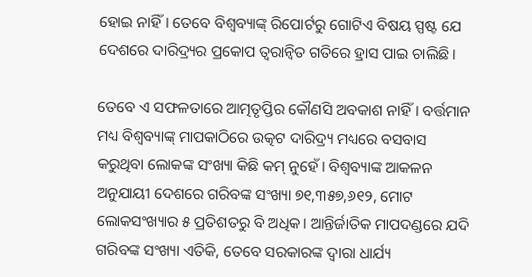ହୋଇ ନାହିଁ। ତେବେ ବିଶ୍ୱବ୍ୟାଙ୍କ୍‌ ରିପୋର୍ଟରୁ ଗୋଟିଏ ବିଷୟ ସ୍ପଷ୍ଟ ଯେ ଦେଶରେ ଦାରିଦ୍ର୍ୟର ପ୍ରକୋପ ତ୍ୱରାନ୍ଵିତ ଗତିରେ ହ୍ରାସ ପାଇ ଚାଲିଛି।

ତେବେ ଏ ସଫଳତାରେ ଆତ୍ମତୃପ୍ତିର କୌଣସି ଅବକାଶ ନାହିଁ। ବର୍ତ୍ତମାନ ମଧ୍ୟ ବିଶ୍ୱବ୍ୟାଙ୍କ୍‌ ମାପକାଠିରେ ଉତ୍କଟ ଦାରିଦ୍ର୍ୟ ମଧ୍ୟରେ ବସବାସ କରୁଥିବା ଲୋକଙ୍କ ସଂଖ୍ୟା କିଛି କମ୍‌ ନୁହେଁ। ବିଶ୍ୱବ୍ୟାଙ୍କ ଆକଳନ ଅନୁଯାୟୀ ଦେଶରେ ଗରିବଙ୍କ ସଂଖ୍ୟା ୭୧,୩୫୭,୬୧୨, ମୋଟ ଲୋକସଂଖ୍ୟାର ୫ ପ୍ରତିଶତରୁ ବି ଅଧିକ। ଆନ୍ତିର୍ଜାତିକ ମାପଦଣ୍ଡରେ ଯଦି ଗରିବଙ୍କ ସଂଖ୍ୟା ଏତିକି, ତେବେ ସରକାରଙ୍କ ଦ୍ୱାରା ଧାର୍ଯ୍ୟ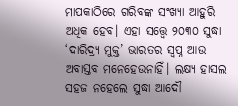ମାପକାଠିରେ ଗରିବଙ୍କ ସଂଖ୍ୟା ଆହୁରି ଅଧିକ ହେବ। ଏହା ସତ୍ତ୍ୱେ ୨୦୩୦ ସୁଦ୍ଧା ‘ଦାରିଦ୍ର୍ୟ ମୁକ୍ତ’ ଭାରତର ସ୍ୱପ୍ନ ଆଉ ଅବାସ୍ତବ ମନେହେଉନାହିଁ। ଲକ୍ଷ୍ୟ ହାସଲ ସହଜ ନହେଲେ ସୁଦ୍ଧା ଆଦୌ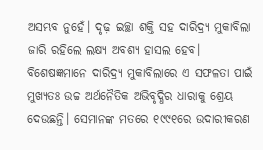ଅସମ୍ଭବ ନୁହେଁ। ଦୃଢ଼ ଇଚ୍ଛା ଶକ୍ତି ସହ ଦାରିଦ୍ର୍ୟ ମୁକାବିଲା ଜାରି ରହିଲେ ଲକ୍ଷ୍ୟ ଅବଶ୍ୟ ହାସଲ ହେବ। ବିଶେଷଜ୍ଞମାନେ ଦାରିଦ୍ର୍ୟ ମୁକାବିଲାରେ ଏ ସଫଳତା ପାଇଁ ମୁଖ୍ୟତଃ ଉଚ୍ଚ ଅର୍ଥନୈତିକ ଅଭିବୃଦ୍ଧିର ଧାରାକୁ ଶ୍ରେୟ ଦେଉଛନ୍ତି। ସେମାନଙ୍କ ମତରେ ୧୯୯୧ରେ ଉଦାରୀକରଣ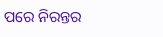ପରେ ନିରନ୍ତର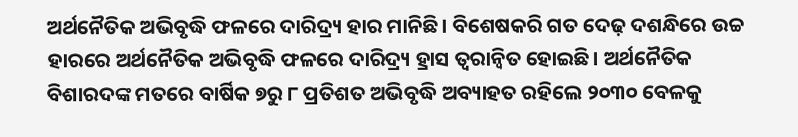ଅର୍ଥନୈତିକ ଅଭିବୃଦ୍ଧି ଫଳରେ ଦାରିଦ୍ର୍ୟ ହାର ମାନିଛି। ବିଶେଷକରି ଗତ ଦେଢ଼ ଦଶନ୍ଧିରେ ଉଚ୍ଚ ହାରରେ ଅର୍ଥନୈତିକ ଅଭିବୃଦ୍ଧି ଫଳରେ ଦାରିଦ୍ର୍ୟ ହ୍ରାସ ତ୍ୱରାନ୍ଵିତ ହୋଇଛି। ଅର୍ଥନୈତିକ ବିଶାରଦଙ୍କ ମତରେ ବାର୍ଷିକ ୭ରୁ ୮ ପ୍ରତିଶତ ଅଭିବୃଦ୍ଧି ଅବ୍ୟାହତ ରହିଲେ ୨୦୩୦ ବେଳକୁ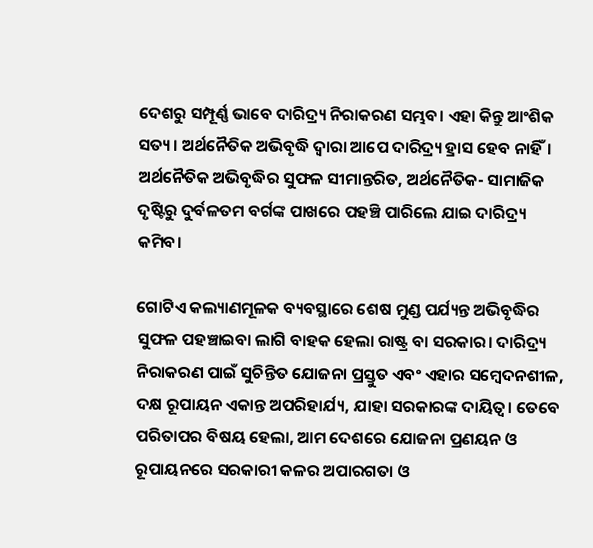ଦେଶରୁ ସମ୍ପୂର୍ଣ୍ଣ ଭାବେ ଦାରିଦ୍ର୍ୟ ନିରାକରଣ ସମ୍ଭବ। ଏହା କିନ୍ତୁ ଆଂଶିକ ସତ୍ୟ। ଅର୍ଥନୈତିକ ଅଭିବୃଦ୍ଧି ଦ୍ୱାରା ଆପେ ଦାରିଦ୍ର୍ୟ ହ୍ରାସ ହେବ ନାହିଁ। ଅର୍ଥନୈତିକ ଅଭିବୃଦ୍ଧିର ସୁଫଳ ସୀମାନ୍ତରିତ, ଅର୍ଥନୈତିକ- ସାମାଜିକ ଦୃଷ୍ଟିରୁ ଦୁର୍ବଳତମ ବର୍ଗଙ୍କ ପାଖରେ ପହଞ୍ଚି ପାରିଲେ ଯାଇ ଦାରିଦ୍ର୍ୟ କମିବ।

ଗୋଟିଏ କଲ୍ୟାଣମୂଳକ ବ୍ୟବସ୍ଥାରେ ଶେଷ ମୁଣ୍ଡ ପର୍ଯ୍ୟନ୍ତ ଅଭିବୃଦ୍ଧିର ସୁଫଳ ପହଞ୍ଚାଇବା ଲାଗି ବାହକ ହେଲା ରାଷ୍ଟ୍ର ବା ସରକାର। ଦାରିଦ୍ର୍ୟ ନିରାକରଣ ପାଇଁ ସୁଚିନ୍ତିତ ଯୋଜନା ପ୍ରସ୍ତୁତ ଏବଂ ଏହାର ସମ୍ବେଦନଶୀଳ, ଦକ୍ଷ ରୂପାୟନ ଏକାନ୍ତ ଅପରିହାର୍ଯ୍ୟ, ଯାହା ସରକାରଙ୍କ ଦାୟିତ୍ୱ। ତେବେ ପରିତାପର ବିଷୟ ହେଲା, ଆମ ଦେଶରେ ଯୋଜନା ପ୍ରଣୟନ ଓ ରୂପାୟନରେ ସରକାରୀ କଳର ଅପାରଗତା ଓ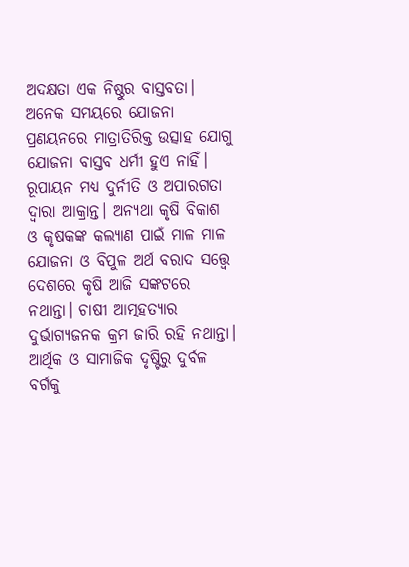ଅଦକ୍ଷତା ଏକ ନିଷ୍ଠୁର ବାସ୍ତବତା। ଅନେକ ସମୟରେ ଯୋଜନା ପ୍ରଣୟନରେ ମାତ୍ରାତିରିକ୍ତ ଉତ୍ସାହ ଯୋଗୁ ଯୋଜନା ବାସ୍ତବ ଧର୍ମୀ ହୁଏ ନାହିଁ। ରୂପାୟନ ମଧ୍ୟ ଦୁର୍ନୀତି ଓ ଅପାରଗତା ଦ୍ୱାରା ଆକ୍ରାନ୍ତ। ଅନ୍ୟଥା କୃଷି ବିକାଶ ଓ କୃଷକଙ୍କ କଲ୍ୟାଣ ପାଇଁ ମାଳ ମାଳ ଯୋଜନା ଓ ବିପୁଳ ଅର୍ଥ ବରାଦ ସତ୍ତ୍ୱେ ଦେଶରେ କୃଷି ଆଜି ସଙ୍କଟରେ ନଥାନ୍ତା। ଚାଷୀ ଆତ୍ମହତ୍ୟାର ଦୁର୍ଭାଗ୍ୟଜନକ କ୍ରମ ଜାରି ରହି ନଥାନ୍ତା। ଆର୍ଥିକ ଓ ସାମାଜିକ ଦୃଷ୍ଟିରୁ ଦୁର୍ବଳ ବର୍ଗକୁ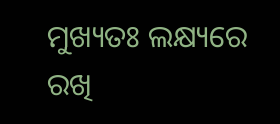ମୁଖ୍ୟତଃ ଲକ୍ଷ୍ୟରେ ରଖି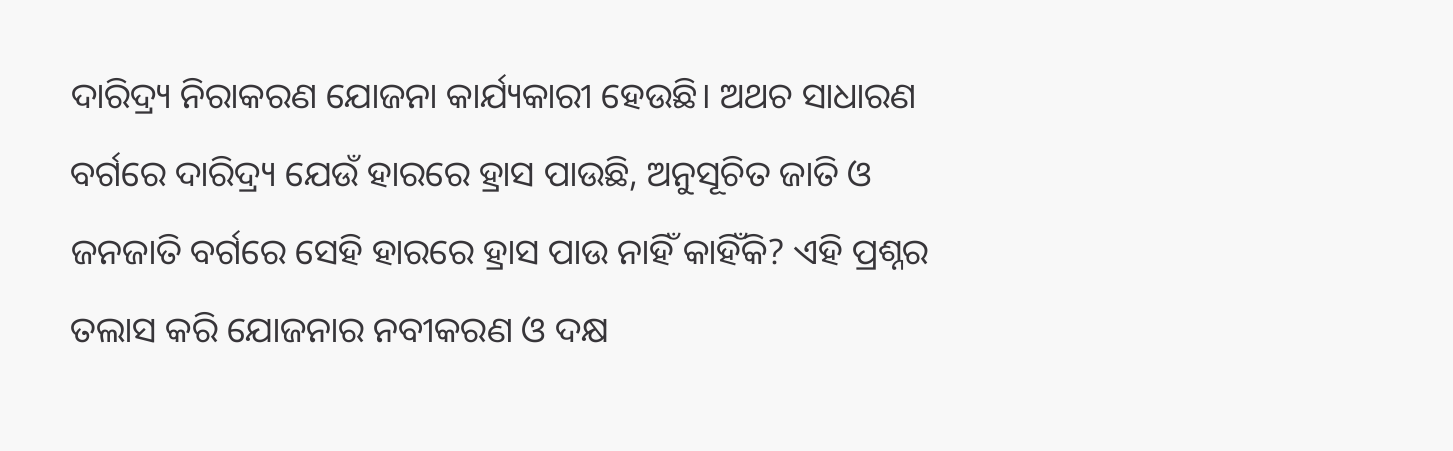ଦାରିଦ୍ର୍ୟ ନିରାକରଣ ଯୋଜନା କାର୍ଯ୍ୟକାରୀ ହେଉଛି। ଅଥଚ ସାଧାରଣ ବର୍ଗରେ ଦାରିଦ୍ର୍ୟ ଯେଉଁ ହାରରେ ହ୍ରାସ ପାଉଛି, ଅନୁସୂଚିତ ଜାତି ଓ ଜନଜାତି ବର୍ଗରେ ସେହି ହାରରେ ହ୍ରାସ ପାଉ ନାହିଁ କାହିଁକି? ଏହି ପ୍ରଶ୍ନର ତଲାସ କରି ଯୋଜନାର ନବୀକରଣ ଓ ଦକ୍ଷ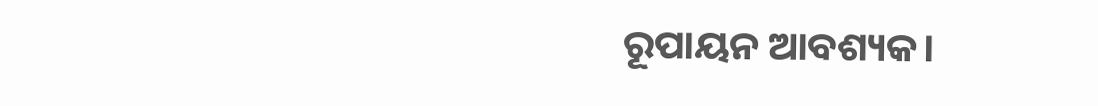ରୂପାୟନ ଆବଶ୍ୟକ।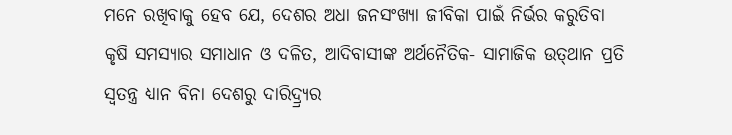ମନେ ରଖିବାକୁ ହେବ ଯେ, ଦେଶର ଅଧା ଜନସଂଖ୍ୟା ଜୀବିକା ପାଇଁ ନିର୍ଭର କରୁତିବା କୃଷି ସମସ୍ୟାର ସମାଧାନ ଓ ଦଳିତ, ଆଦିବାସୀଙ୍କ ଅର୍ଥନୈତିକ- ସାମାଜିକ ଉତ୍‌ଥାନ ପ୍ରତି ସ୍ୱତନ୍ତ୍ର ଧ୍ୟାନ ବିନା ଦେଶରୁ ଦାରିଦ୍ର୍ର୍ୟର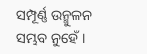ସମ୍ପୂର୍ଣ୍ଣ ଉନ୍ମୁଳନ ସମ୍ଭବ ନୁହେଁ।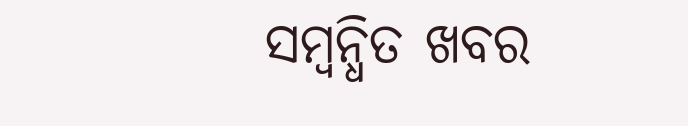ସମ୍ବନ୍ଧିତ ଖବର